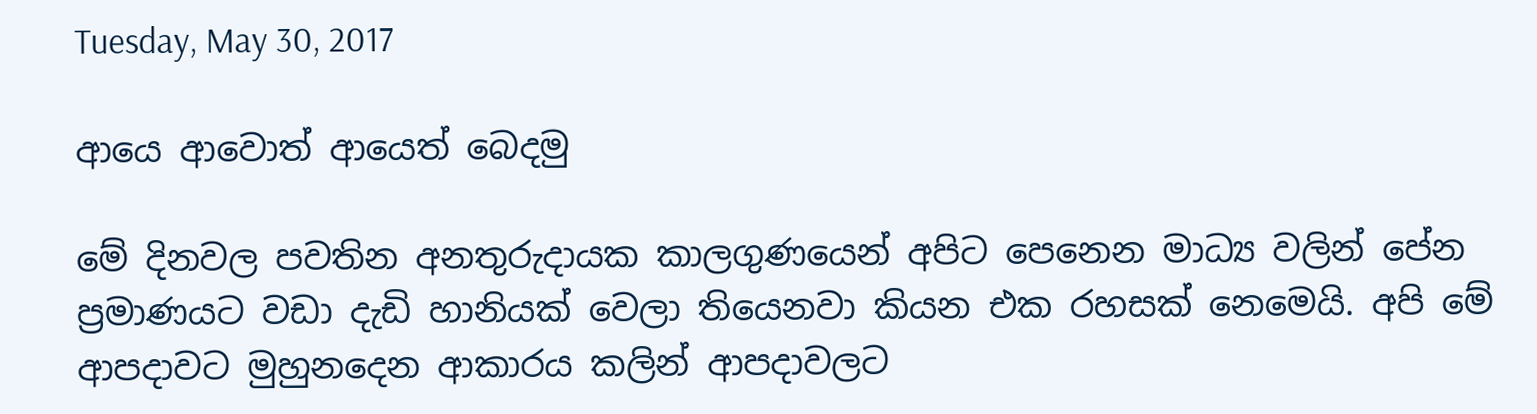Tuesday, May 30, 2017

ආයෙ ආවොත් ආයෙත් බෙදමු

මේ දිනවල පවතින අනතුරුදායක කාලගුණයෙන් අපිට පෙනෙන මාධ්‍ය වලින් පේන ප්‍රමාණයට වඩා දැඩි හානියක් වෙලා තියෙනවා කියන එක රහසක් නෙමෙයි. අපි මේ ආපදාවට මුහුනදෙන ආකාරය කලින් ආපදාවලට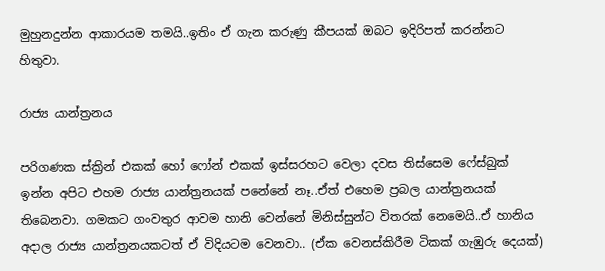මුහුනදුන්න ආකාරයම තමයි..ඉතිං ඒ ගැන කරුණු කීපයක් ඔබට ඉදිරිපත් කරන්නට හිතුවා.

රාජ්‍ය යාන්ත්‍රනය

පරිගණක ස්ක්‍රින් එකක් හෝ ෆෝන් එකක් ඉස්සරහට වෙලා දවස තිස්සෙම ෆේස්බුක් ඉන්න අපිට එහම රාජ්‍ය යාන්ත්‍රනයක් පනේනේ නෑ..ඒත් එහෙම ප්‍රබල යාන්ත්‍රනයක් තිබෙනවා. ගමකට ගංවතුර ආවම හානි වෙන්නේ මිනිස්සුන්ට විතරක් නෙමෙයි..ඒ හානිය අදාල රාජ්‍ය යාන්ත්‍රනයකටත් ඒ විදියටම වෙනවා.. (ඒක වෙනස්කිරීම ටිකක් ගැඹුරු දෙයක්)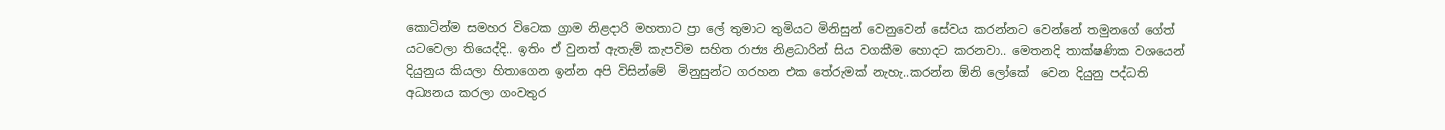කොටින්ම සමහර විටෙක ග්‍රාම නිළදාරි මහතාට ප්‍රා ලේ තුමාට තුමියට මිනිසුන් වෙනුවෙන් සේවය කරන්නට වෙන්නේ තමුනගේ ගේත් යටවෙලා තියෙද්දි.. ඉතිං ඒ වුනත් ඇතැම් කැපවිම සහිත රාජ්‍ය නිළධාරින් සිය වගකීම හොදට කරනවා.. මෙතනදි තාක්ෂණික වශයෙන් දියුනුය කියලා හිතාගෙන ඉන්න අපි විසින්මේ  මිනුසුන්ට ගරහන එක තේරුමක් නැහැ..කරන්න ඕනි ලෝකේ  වෙන දියුනු පද්ධති අධ්‍යනය කරලා ගංවතුර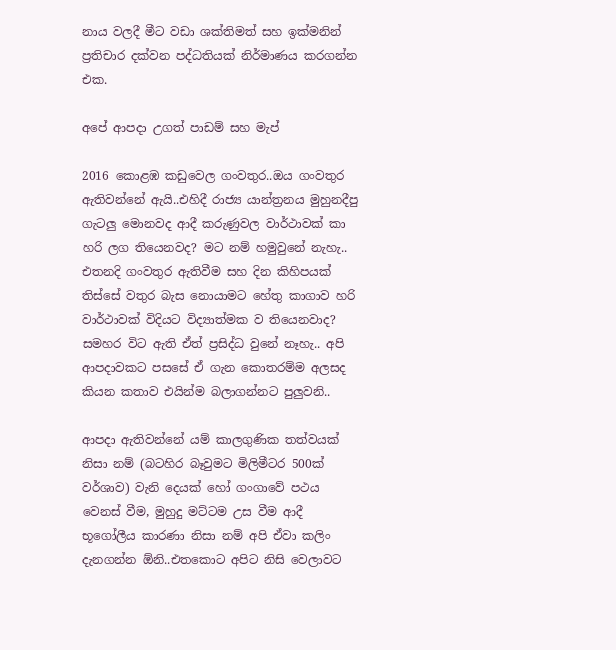නාය වලදී මීට වඩා ශක්තිමත් සහ ඉක්මනින් ප්‍රතිචාර දක්වන පද්ධතියක් නිර්මාණය කරගන්න එක.

අපේ ආපදා උගත් පාඩම් සහ මැප්

2016 කොළඹ කඩුවෙල ගංවතුර..ඔය ගංවතුර ඇතිවන්නේ ඇයි..එහිදී රාජ්‍ය යාන්ත්‍රනය මුහුනදීපු ගැටලු මොනවද ආදී කරුණුවල වාර්ථාවක් කා හරි ලග තියෙනවද? මට නම් හමුවුනේ නැහැ.. එතනදි ගංවතුර ඇතිවීම සහ දින කිහිපයක් තිස්සේ වතුර බැස නොයාමට හේතු කාගාව හරි වාර්ථාවක් විදියට විද්‍යාත්මක ව තියෙනවාද? සමහර විට ඇති ඒත් ප්‍රසිද්ධ වුනේ නෑහැ.. අපි ආපදාවකට පසසේ ඒ ගැන කොතරම්ම අලසද කියන කතාව එයින්ම බලාගන්නට පුලුවනි..

ආපදා ඇතිවන්නේ යම් කාලගුණික තත්වයක් නිසා නම් (බටහිර බෑවුමට මිලිමීටර 500ක් වර්ශාව) වැනි දෙයක් හෝ ගංගාවේ පථය වෙනස් වීම, මුහුදු මට්ටම උස වීම ආදී භූගෝලීය කාරණා නිසා නම් අපි ඒවා කලිං දැනගන්න ඕනි..එතකොට අපිට නිසි වෙලාවට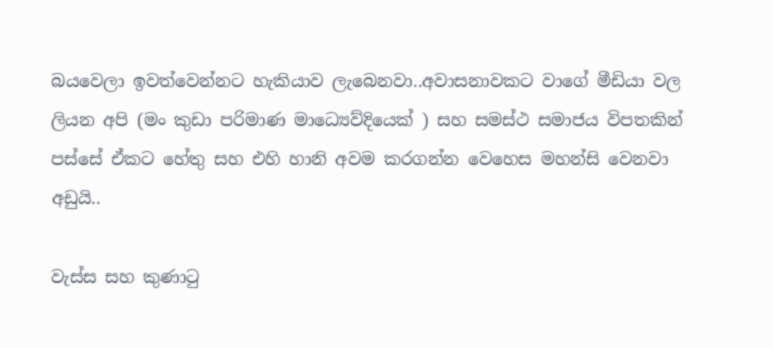බයවෙලා ඉවත්වෙන්නට හැකියාව ලැබෙනවා..අවාසනාවකට වාගේ මීඩියා වල ලියන අපි (මං කුඩා පරිමාණ මාධ්‍යෙව්දියෙක් ) සහ සමස්ථ සමාජය විපතකින් පස්සේ ඒකට හේතු සහ එහි හානි අවම කරගන්න වෙහෙස මහන්සි වෙනවා අඩුයි..

වැස්ස සහ කුණාටු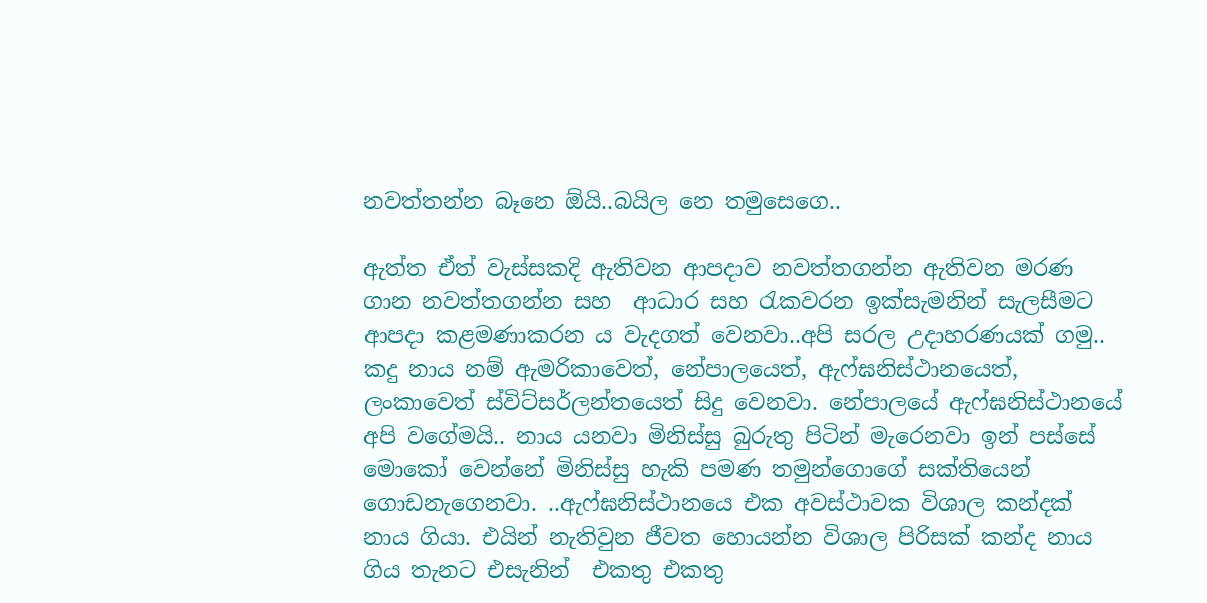නවත්තන්න බෑනෙ ඕයි..බයිල නෙ තමුසෙගෙ..

ඇත්ත ඒත් වැස්සකදි ඇතිවන ආපදාව නවත්තගන්න ඇතිවන මරණ ගාන නවත්තගන්න සහ  ආධාර සහ රැකවරන ඉක්සැමනින් සැලසීමට ආපදා කළමණාකරන ය වැදගත් වෙනවා..අපි සරල උදාහරණයක් ගමු.. කදු නාය නම් ඇමරිකාවෙත්, නේපාලයෙත්, ඇෆ්ඝනිස්ථානයෙත්, ලංකාවෙත් ස්විට්සර්ලන්තයෙත් සිදු වෙනවා. නේපාලයේ ඇෆ්ඝනිස්ථානයේ අපි වගේමයි.. නාය යනවා මිනිස්සු බුරුතු පිටින් මැරෙනවා ඉන් පස්සේ මොකෝ වෙන්නේ මිනිස්සු හැකි පමණ තමුන්ගොගේ සක්තියෙන් ගොඩනැගෙනවා. ..ඇෆ්ඝනිස්ථානයෙ එක අවස්ථාවක විශාල කන්දක් නාය ගියා. එයින් නැතිවුන ජීවත හොයන්න විශාල පිරිසක් කන්ද නාය ගිය තැනට එසැනින්  එකතු එකතු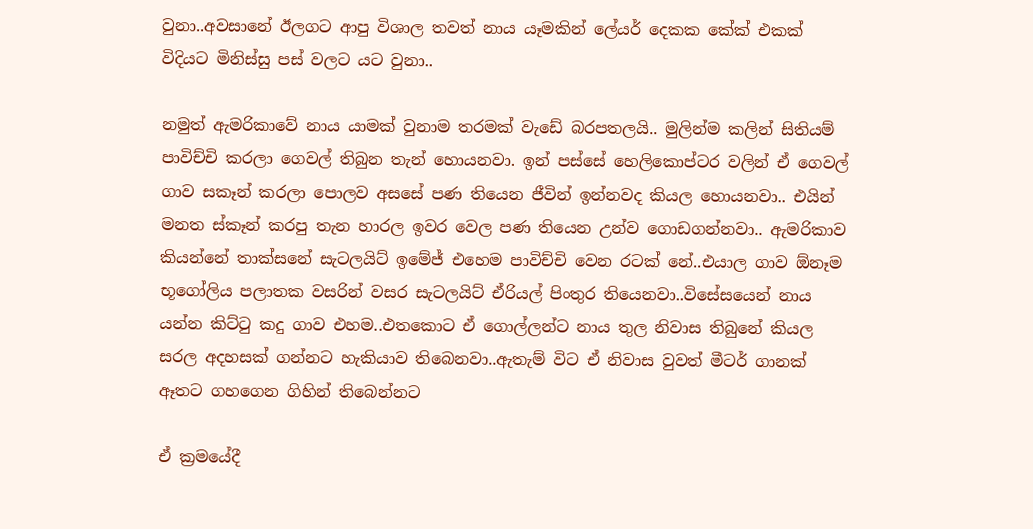වුනා..අවසානේ ඊලගට ආපු විශාල තවත් නාය යෑමකින් ලේයර් දෙකක කේක් එකක් විදියට මිනිස්සු පස් වලට යට වුනා..

නමුත් ඇමරිකාවේ නාය යාමක් වුනාම තරමක් වැඩේ බරපතලයි.. මුලින්ම කලින් සිතියම් පාවිච්චි කරලා ගෙවල් තිබුන තැන් හොයනවා. ඉන් පස්සේ හෙලිකොප්ටර වලින් ඒ ගෙවල් ගාව සකෑන් කරලා පොලව අසසේ පණ තියෙන ජීවින් ඉන්නවද කියල හොයනවා.. එයින් මනත ස්කෑන් කරපු තැන හාරල ඉවර වෙල පණ තියෙන උන්ව ගොඩගන්නවා.. ඇමරිකාව කියන්නේ තාක්සනේ සැටලයිට් ඉමේජ් එහෙම පාවිච්චි වෙන රටක් නේ..එයාල ගාව ඕනෑම භූගෝලිය පලාතක වසරින් වසර සැටලයිට් ඒරියල් පිංතුර තියෙනවා..විසේසයෙන් නාය යන්න කිට්ටු කදු ගාව එහම..එතකොට ඒ ගොල්ලන්ට නාය තුල නිවාස තිබුනේ කියල සරල අදහසක් ගන්නට හැකියාව තිබෙනවා..ඇතැම් විට ඒ නිවාස වුවත් මීටර් ගානක් ඈතට ගහගෙන ගිහින් තිබෙන්නට

ඒ ක්‍රමයේදී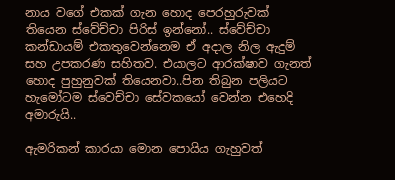නාය වගේ එකක් ගැන හොද පෙරහුරුවක් තියෙන ස්වේච්චා පිරිස් ඉන්නෝ.. ස්වේච්චා කන්ඩායම් එකතුවෙන්නෙම ඒ අදාල නිල ඇදුම් සහ උපකරණ සහිතව. එයාලට ආරක්ෂාව ගැනත් හොද පුහුනුවක් තියෙනවා..පින තිබුන පලියට හැමෝටම ස්වෙච්චා සේවකයෝ වෙන්න එහෙදි  අමාරුයි..

ඇමරිකන් කාරයා මොන පොයිය ගැහුවත්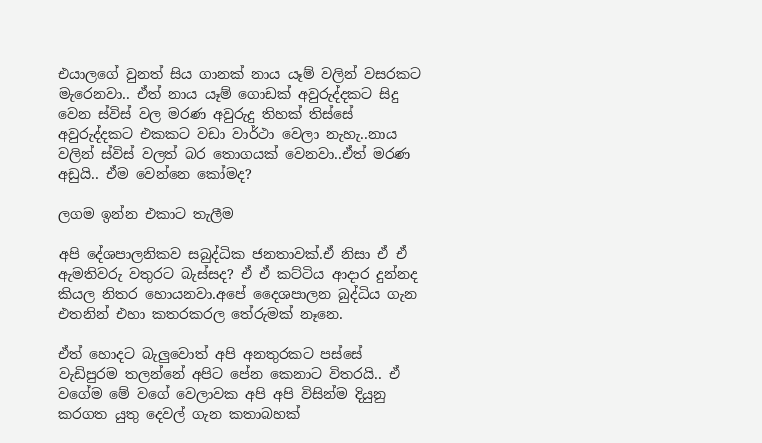එයාලගේ වුනත් සිය ගානක් නාය යෑම් වලින් වසරකට මැරෙනවා.. ඒත් නාය යෑම් ගොඩක් අවුරුද්දකට සිදු වෙන ස්විස් වල මරණ අවුරුදු තිහක් තිස්සේ අවුරුද්දකට එකකට වඩා වාර්ථා වෙලා නැහැ..නාය වලින් ස්විස් වලත් බර තොගයක් වෙනවා..ඒත් මරණ අඩුයි.. ඒම වෙන්නෙ කෝමද?

ලගම ඉන්න එකාට තැලීම

අපි දේශපාලනිකව සබුද්ධික ජනතාවක්.ඒ නිසා ඒ ඒ ඇමතිවරු වතුරට බැස්සද? ඒ ඒ කට්ටිය ආදාර දුන්නද කියල නිතර හොයනවා.අපේ දෛශපාලන බුද්ධිය ගැන එතනින් එහා කතරකරල තේරුමක් නෑනෙ.

ඒත් හොදට බැලුවොත් අපි අනතුරකට පස්සේ වැඩිපුරම තලන්නේ අපිට පේන කෙනාට විතරයි.. ඒ වගේම මේ වගේ වෙලාවක අපි අපි විසින්ම දියුනු කරගත යුතු දෙවල් ගැන කතාබහක්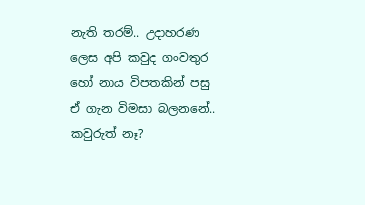නැති තරම්.. උදාහරණ ලෙස අපි කවුද ගංවතුර හෝ නාය විපතකින් පසු ඒ ගැන විමසා බලනනේ.. කවුරුත් නෑ?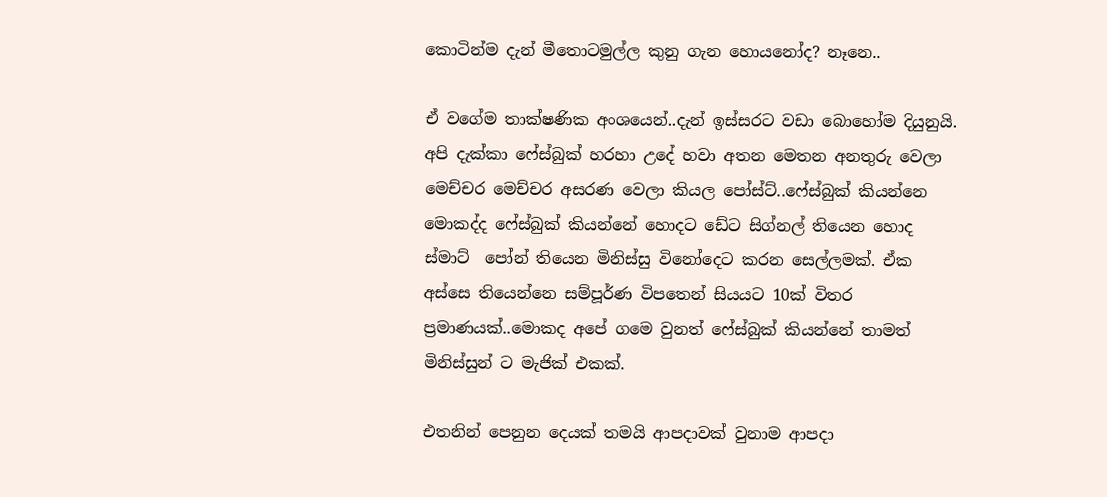කොටින්ම දැන් මීතොටමුල්ල කුනු ගැන හොයනෝද? නෑනෙ..

ඒ වගේම තාක්ෂණික අංශයෙන්..දැන් ඉස්සරට වඩා බොහෝම දියුනුයි. අපි දැක්කා ෆේස්බුක් හරහා උදේ හවා අතන මෙතන අනතුරු වෙලා මෙච්චර මෙච්චර අසරණ වෙලා කියල පෝස්ට්..ෆේස්බුක් කියන්නෙ මොකද්ද ෆේස්බුක් කියන්නේ හොදට ඩේට සිග්නල් තියෙන හොද ස්මාට්  පෝන් තියෙන මිනිස්සු විනෝදෙට කරන සෙල්ලමක්. ඒක අස්සෙ තියෙන්නෙ සම්පූර්ණ විපතෙන් සියයට 10ක් විතර ප්‍රමාණයක්..මොකද අපේ ගමෙ වුනත් ෆේස්බුක් කියන්නේ තාමත් මිනිස්සුන් ට මැජික් එකක්.

එතනින් පෙනුන දෙයක් තමයි ආපදාවක් වුනාම ආපදා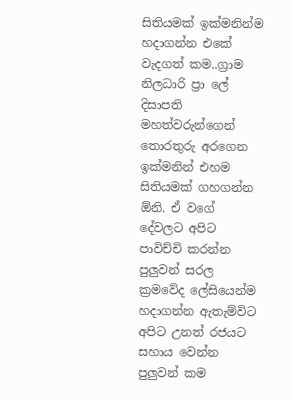සිතියමක් ඉක්මනින්ම හදාගන්න එකේ වැදගත් කම..ග්‍රාම නිලධාරි ප්‍රා ලේ දිසාපති මහත්වරුන්ගෙන් තොරතුරු අරගෙන ඉක්මනින් එහම සිතියමක් ගහගන්න ඕනි. ඒ වගේ දේවලට අපිට පාවිච්චි කරන්න පුලුවන් සරල ක්‍රමවේද ලේසියෙන්ම හදාගන්න ඇතැම්විට අපිට උනත් රජයට සහාය වෙන්න පුලුවන් කම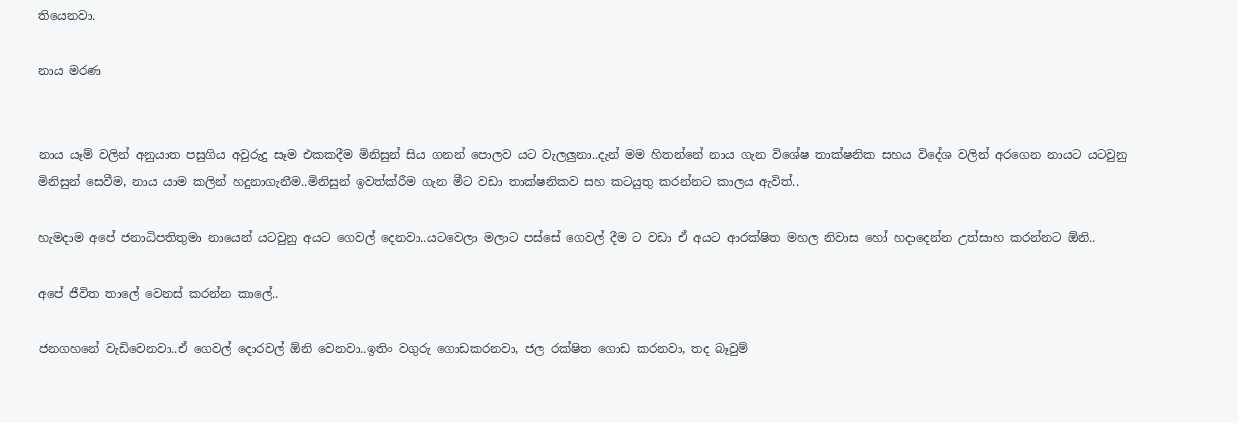තියෙනවා.

නාය මරණ


නාය යෑම් වලින් අනුයාත පසුගිය අවුරුදු සෑම එකකදීම මිනිසුන් සිය ගනන් පොලව යට වැලලුනා..දැන් මම හිතන්නේ නාය ගැන විශේෂ තාක්ෂනික සහය විදේශ වලින් අරගෙන නායට යටවුනු මිනිසුන් සෙවීම, නාය යාම කලින් හදුනාගැනීම..මිනිසුන් ඉවත්ක්රීම ගැන මීට වඩා තාක්ෂනිකව සහ කටයුතු කරන්නට කාලය ඇවිත්..

හැමදාම අපේ ජනාධිපතිතුමා නායෙන් යටවුනු අයට ගෙවල් දෙනවා..යටවෙලා මලාට පස්සේ ගෙවල් දීම ට වඩා ඒ අයට ආරක්ෂිත මහල නිවාස හෝ හදාදෙන්න උත්සාහ කරන්නට ඕනි..

අපේ ජීවිත තාලේ වෙනස් කරන්න කාලේ..

ජනගහනේ වැඩිවෙනවා..ඒ ගෙවල් දොරවල් ඕනි වෙනවා..ඉතිං වගුරු ගොඩකරනවා, ජල රක්ෂිත ගොඩ කරනවා, තද බෑවුම්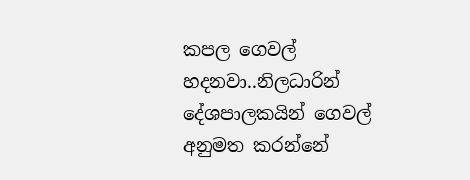කපල ගෙවල් හදනවා..නිලධාරින් දේශපාලකයින් ගෙවල් අනුමත කරන්නේ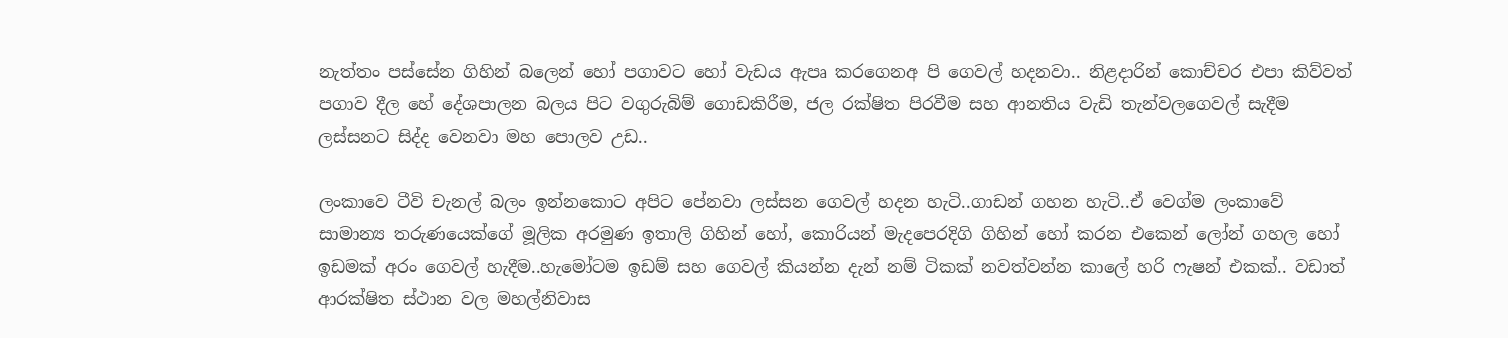නැත්තං පස්සේන ගිහින් බලෙන් හෝ පගාවට හෝ වැඩය ඇපෘ කරගෙනඅ පි ගෙවල් හදනවා.. නිළදාරින් කොච්චර එපා කිව්වත් පගාව දීල හේ දේශපාලන බලය පිට වගුරුබිම් ගොඩකිරීම, ජල රක්ෂිත පිරවීම සහ ආනතිය වැඩි තැන්වලගෙවල් සැදීම ලස්සනට සිද්ද වෙනවා මහ පොලව උඩ..

ලංකාවෙ ටීවි චැනල් බලං ඉන්නකොට අපිට පේනවා ලස්සන ගෙවල් හදන හැටි..ගාඩන් ගහන හැටි..ඒ වෙග්ම ලංකාවේ සාමාන්‍ය තරුණයෙක්ගේ මූලික අරමුණ ඉතාලි ගිහින් හෝ, කොරියන් මැදපෙරදිගි ගිහින් හෝ කරන එකෙන් ලෝන් ගහල හෝ ඉඩමක් අරං ගෙවල් හැදීම..හැමෝටම ඉඩම් සහ ගෙවල් කියන්න දැන් නම් ටිකක් නවත්වන්න කාලේ හරි ෆැෂන් එකක්.. වඩාත් ආරක්ෂිත ස්ථාන වල මහල්නිවාස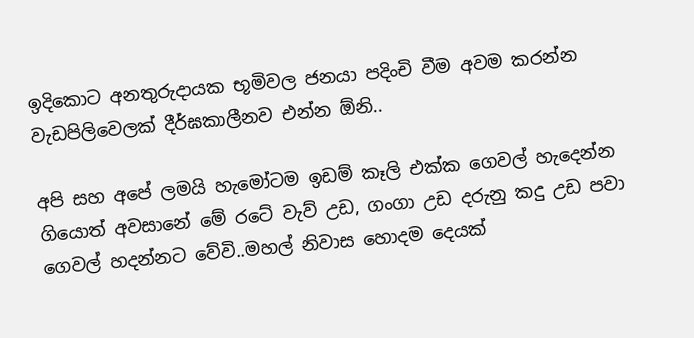ඉදිකොට අනතුරුදායක භූමිවල ජනයා පදිංචි වීම අවම කරන්න වැඩපිලිවෙලක් දීර්ඝකාලීනව එන්න ඕනි..

අපි සහ අපේ ලමයි හැමෝටම ඉඩම් කෑලි එක්ක ගෙවල් හැදෙන්න ගියොත් අවසානේ මේ රටේ වැව් උඩ, ගංගා උඩ දරුනු කදු උඩ පවා ගෙවල් හදන්නට වේවි..මහල් නිවාස හොදම දෙයක්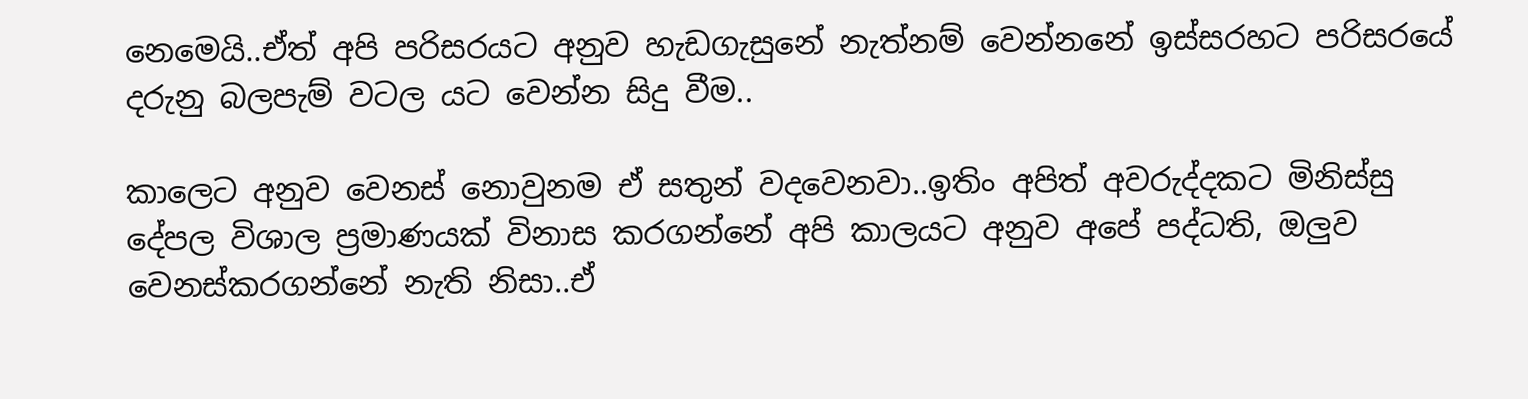නෙමෙයි..ඒත් අපි පරිසරයට අනුව හැඩගැසුනේ නැත්නම් වෙන්නනේ ඉස්සරහට පරිසරයේ දරුනු බලපැම් වටල යට වෙන්න සිදු වීම..

කාලෙට අනුව වෙනස් නොවුනම ඒ සතුන් වදවෙනවා..ඉතිං අපිත් අවරුද්දකට මිනිස්සු දේපල විශාල ප්‍රමාණයක් විනාස කරගන්නේ අපි කාලයට අනුව අපේ පද්ධති, ඔලුව වෙනස්කරගන්නේ නැති නිසා..ඒ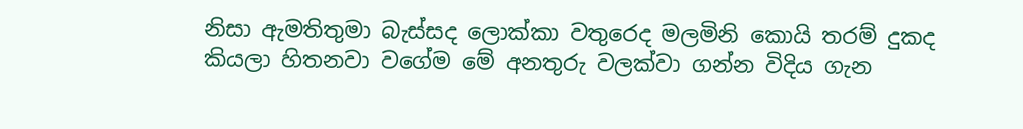නිසා ඇමතිතුමා බැස්සද ලොක්කා වතුරෙද මලමිනි කොයි තරම් දුකද කියලා හිතනවා වගේම මේ අනතුරු වලක්වා ගන්න විදිය ගැන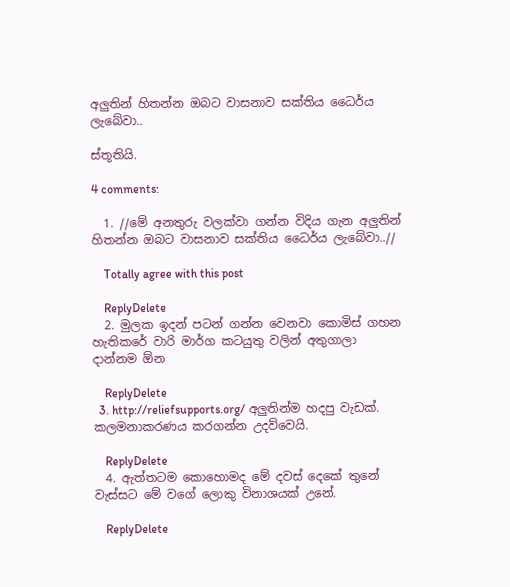අලුතින් හිතන්න ඔබට වාසනාව සක්තිය ධෛර්ය ලැබේවා..

ස්තූතියි.

4 comments:

  1. //මේ අනතුරු වලක්වා ගන්න විදිය ගැන අලුතින් හිතන්න ඔබට වාසනාව සක්තිය ධෛර්ය ලැබේවා..//

    Totally agree with this post

    ReplyDelete
  2. මුලක ඉදන් පටන් ගන්න වෙනවා කොමිස් ගහන හැතිකරේ වාරි මාර්ග කටයුතු වලින් අතුගාලා දාන්නම ඕන

    ReplyDelete
  3. http://reliefsupports.org/ අලුතින්ම හදපු වැඩක්. කලමනාකරණය කරගන්න උදව්වෙයි.

    ReplyDelete
  4. ඇත්තටම කොහොමද මේ දවස් දෙකේ තුනේ වැස්සට මේ වගේ ලොකු විනාශයක් උනේ.

    ReplyDelete